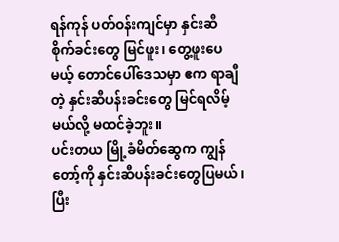ရန်ကုန် ပတ်ဝန်းကျင်မှာ နှင်းဆီ စိုက်ခင်းတွေ မြင်ဖူး၊ တွေ့ဖူးပေမယ့် တောင်ပေါ်ဒေသမှာ ဧက ရာချီတဲ့ နှင်းဆီပန်းခင်းတွေ မြင်ရလိမ့်မယ်လို့ မထင်ခဲ့ဘူး။
ပင်းတယ မြို့ခံမိတ်ဆွေက ကျွန်တော့်ကို နှင်းဆီပန်းခင်းတွေပြမယ်၊ ပြီး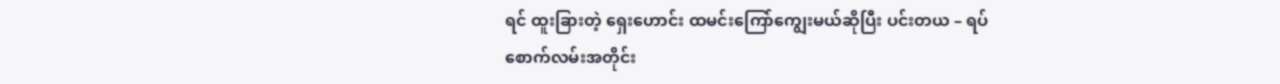ရင် ထူးခြားတဲ့ ရှေးဟောင်း ထမင်းကြော်ကျွေးမယ်ဆိုပြီး ပင်းတယ – ရပ်စောက်လမ်းအတိုင်း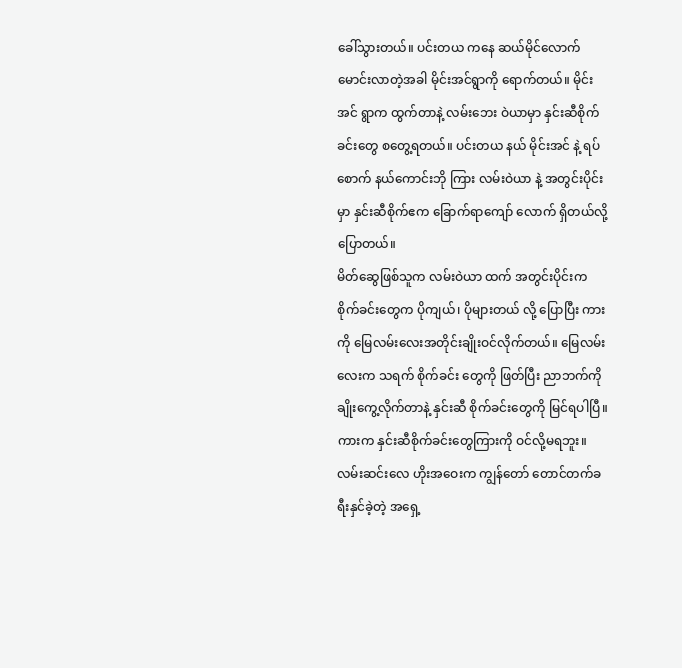ခေါ်သွားတယ်။ ပင်းတယ ကနေ ဆယ်မိုင်လောက်မောင်းလာတဲ့အခါ မိုင်းအင်ရွာကို ရောက်တယ်။ မိုင်းအင် ရွာက ထွက်တာနဲ့ လမ်းဘေး ဝဲယာမှာ နှင်းဆီစိုက်ခင်းတွေ စတွေ့ရတယ်။ ပင်းတယ နယ် မိုင်းအင် နဲ့ ရပ်စောက် နယ်ကောင်းဘို ကြား လမ်းဝဲယာ နဲ့ အတွင်းပိုင်းမှာ နှင်းဆီစိုက်ဧက ခြောက်ရာကျော် လောက် ရှိတယ်လို့ပြောတယ်။
မိတ်ဆွေဖြစ်သူက လမ်းဝဲယာ ထက် အတွင်းပိုင်းက စိုက်ခင်းတွေက ပိုကျယ်၊ ပိုများတယ် လို့ ပြောပြီး ကားကို မြေလမ်းလေးအတိုင်းချိုးဝင်လိုက်တယ်။ မြေလမ်းလေးက သရက် စိုက်ခင်း တွေကို ဖြတ်ပြီး ညာဘက်ကို ချိုးကွေ့လိုက်တာနဲ့ နှင်းဆီ စိုက်ခင်းတွေကို မြင်ရပါပြီ။
ကားက နှင်းဆီစိုက်ခင်းတွေကြားကို ဝင်လို့မရဘူး။ လမ်းဆင်းလေ ဟိုးအဝေးက ကျွန်တော် တောင်တက်ခရီးနှင်ခဲ့တဲ့ အရှေ့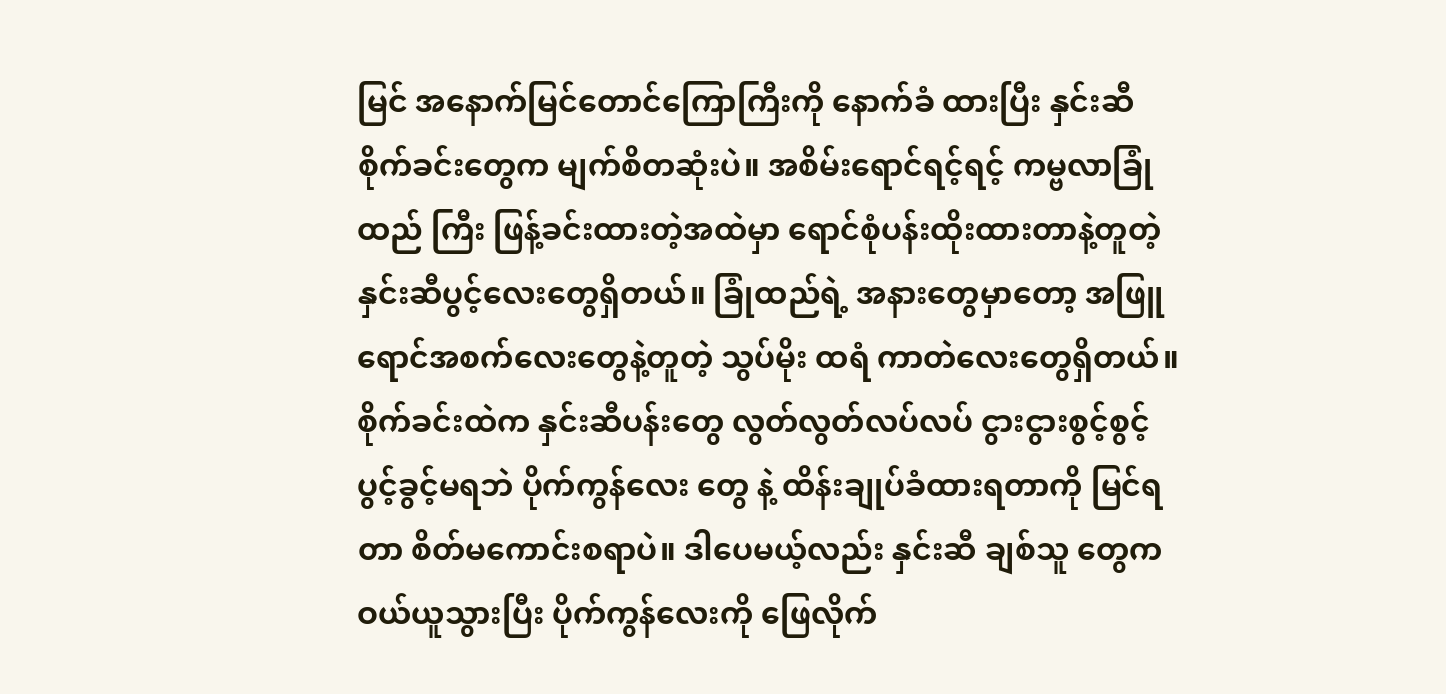မြင် အနောက်မြင်တောင်ကြောကြီးကို နောက်ခံ ထားပြီး နှင်းဆီစိုက်ခင်းတွေက မျက်စိတဆုံးပဲ။ အစိမ်းရောင်ရင့်ရင့် ကမ္ဗလာခြုံထည် ကြီး ဖြန့်ခင်းထားတဲ့အထဲမှာ ရောင်စုံပန်းထိုးထားတာနဲ့တူတဲ့ နှင်းဆီပွင့်လေးတွေရှိတယ်။ ခြုံထည်ရဲ့ အနားတွေမှာတော့ အဖြူရောင်အစက်လေးတွေနဲ့တူတဲ့ သွပ်မိုး ထရံ ကာတဲလေးတွေရှိတယ်။
စိုက်ခင်းထဲက နှင်းဆီပန်းတွေ လွတ်လွတ်လပ်လပ် ငွားငွားစွင့်စွင့် ပွင့်ခွင့်မရဘဲ ပိုက်ကွန်လေး တွေ နဲ့ ထိန်းချုပ်ခံထားရတာကို မြင်ရတာ စိတ်မကောင်းစရာပဲ။ ဒါပေမယ့်လည်း နှင်းဆီ ချစ်သူ တွေက ဝယ်ယူသွားပြီး ပိုက်ကွန်လေးကို ဖြေလိုက်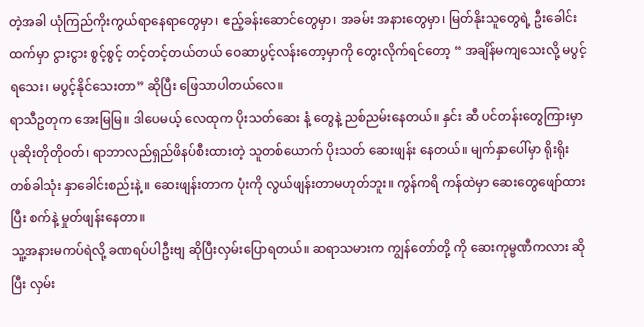တဲ့အခါ ယုံကြည်ကိုးကွယ်ရာနေရာတွေမှာ၊ ဧည့်ခန်းဆောင်တွေမှာ၊ အခမ်း အနားတွေမှာ၊ မြတ်နိုးသူတွေရဲ့ ဦးခေါင်းထက်မှာ ငွားငွား စွင့်စွင့် တင့်တင့်တယ်တယ် ဝေဆာပွင့်လန်းတော့မှာကို တွေးလိုက်ရင်တော့ “ အချိန်မကျသေးလို့ မပွင့် ရသေး၊ မပွင့်နိုင်သေးတာ” ဆိုပြီး ဖြေသာပါတယ်လေ။
ရာသီဥတုက အေးမြမြ။ ဒါပေမယ့် လေထုက ပိုးသတ်ဆေး နံ့ တွေနဲ့ ညစ်ညမ်းနေတယ်။ နှင်း ဆီ ပင်တန်းတွေကြားမှာ ပုဆိုးတိုတိုဝတ်၊ ရာဘာလည်ရှည်ဖိနပ်စီးထားတဲ့ သူတစ်ယောက် ပိုးသတ် ဆေးဖျန်း နေတယ်။ မျက်နှာပေါ်မှာ ရိုးရိုး တစ်ခါသုံး နှာခေါင်းစည်းနဲ့ ။ ဆေးဖျန်းတာက ပုံးကို လွယ်ဖျန်းတာမဟုတ်ဘူး။ ကွန်ကရိ ကန်ထဲမှာ ဆေးတွေဖျော်ထားပြီး စက်နဲ့ မှုတ်ဖျန်းနေတာ။
သူ့အနားမကပ်ရဲလို့ ခဏရပ်ပါဦးဗျ ဆိုပြီးလှမ်းပြောရတယ်။ ဆရာသမားက ကျွန်တော်တို့ ကို ဆေးကုမ္ဗဏီကလား ဆိုပြီး လှမ်း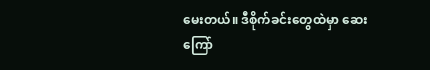မေးတယ်။ ဒီစိုက်ခင်းတွေထဲမှာ ဆေးကြော်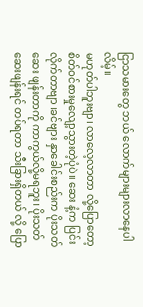ငြာသမားတွေ ဘယ် လောက်များများလာနေပါလိမ့်။
မဟုတ်ပါဘူးဗျာ၊ လာလေ့လာတာ လို့ပြောတော့ စိတ်ဝင်စားမှုလျော့သွားတဲ့ပုံပဲ။ ဆေး နံ့က ပြင်းလိုက်တာဗျာ ၊ခင်ဗျား နှာခေါင်းစည်းက ပိုးသတ် ဆေး ဖျန်းတာကို ကာကွယ်လို့မရဘူး၊ ပိုးသတ်ဆေးဖျန်းရင် တပ်ရတာ သီးခြားရှိတယ် လို့ ပြော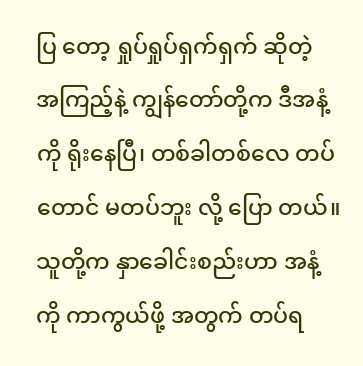ပြ တော့ ရှုပ်ရှုပ်ရှက်ရှက် ဆိုတဲ့ အကြည့်နဲ့ ကျွန်တော်တို့က ဒီအနံ့ကို ရိုးနေပြီ၊ တစ်ခါတစ်လေ တပ်တောင် မတပ်ဘူး လို့ ပြော တယ်။ သူတို့က နှာခေါင်းစည်းဟာ အနံ့ကို ကာကွယ်ဖို့ အတွက် တပ်ရ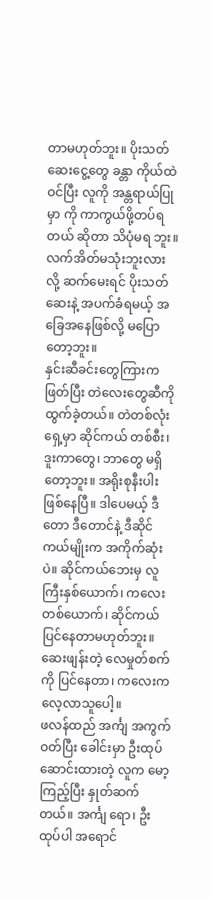တာမဟုတ်ဘူး။ ပိုးသတ်ဆေးငွေ့တွေ ခန္တာ ကိုယ်ထဲ ဝင်ပြီး လူကို အန္တရာယ်ပြုမှာ ကို ကာကွယ်ဖို့တပ်ရတယ် ဆိုတာ သိပုံမရ ဘူး။ လက်အိတ်မသုံးဘူးလားလို့ ဆက်မေးရင် ပိုးသတ်ဆေးနဲ့ အပက်ခံရမယ့် အခြေအနေဖြစ်လို့ မပြောတော့ဘူး။
နှင်းဆီခင်းတွေကြားက ဖြတ်ပြီး တဲလေးတွေဆီကို ထွက်ခဲ့တယ်။ တဲတစ်လုံးရှေ့မှာ ဆိုင်ကယ် တစ်စီး၊ ဒူးကာတွေ၊ ဘာတွေ မရှိတော့ဘူး။ အရိုးစုနီးပါး ဖြစ်နေပြီ။ ဒါပေမယ့် ဒီတော ဒီတောင်နဲ့ ဒီဆိုင်ကယ်မျိုးက အကိုက်ဆုံးပဲ။ ဆိုင်ကယ်ဘေးမှ လူကြီးနှစ်ယောက်၊ ကလေးတစ်ယောက်၊ ဆိုင်ကယ်ပြင်နေတာမဟုတ်ဘူး။ ဆေးဖျန်းတဲ့ လေမှုတ်စက်ကို ပြင်နေတာ၊ ကလေးက လေ့လာသူပေါ့။
ဖလန်ထည် အင်္ကျ အကွက်ဝတ်ပြီး ခေါင်းမှာ ဦးထုပ်ဆောင်းထားတဲ့ လူက မော့ကြည့်ပြီး နှုတ်ဆက် တယ်။ အင်္ကျ ရော၊ ဦးထုပ်ပါ အရောင်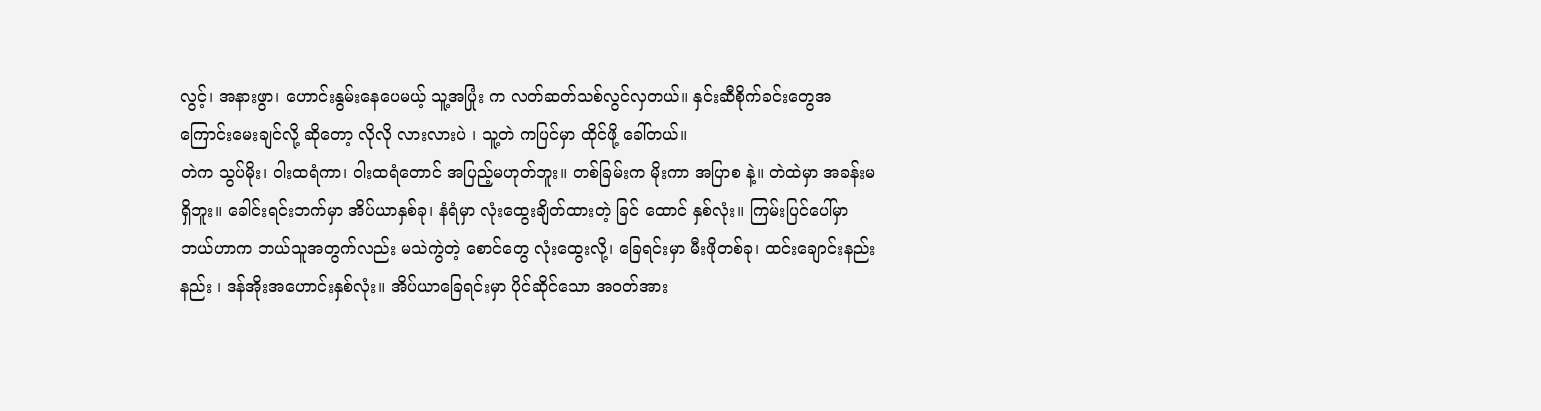လွင့်၊ အနားဖွာ၊ ဟောင်းနွမ်းနေပေမယ့် သူ့အပြုံး က လတ်ဆတ်သစ်လွင်လှတယ်။ နှင်းဆီစိုက်ခင်းတွေအကြောင်းမေးချင်လို့ ဆိုတော့ လိုလို လားလားပဲ ၊ သူ့တဲ ကပြင်မှာ ထိုင်ဖို့ ခေါ်တယ်။
တဲက သွပ်မိုး၊ ဝါးထရံကာ၊ ဝါးထရံတောင် အပြည့်မဟုတ်ဘူး။ တစ်ခြမ်းက မိုးကာ အပြာစ နဲ့။ တဲထဲမှာ အခန်းမရှိဘူး။ ခေါင်းရင်းဘက်မှာ အိပ်ယာနှစ်ခု၊ နံရံမှာ လုံးထွေးချိတ်ထားတဲ့ ခြင် ထောင် နှစ်လုံး။ ကြမ်းပြင်ပေါ်မှာ ဘယ်ဟာက ဘယ်သူအတွက်လည်း မသဲကွဲတဲ့ စောင်တွေ လုံးထွေးလို့၊ ခြေရင်းမှာ မီးဖိုတစ်ခု၊ ထင်းချောင်းနည်းနည်း ၊ ဒန်အိုးအဟောင်းနှစ်လုံး။ အိပ်ယာခြေရင်းမှာ ပိုင်ဆိုင်သော အဝတ်အား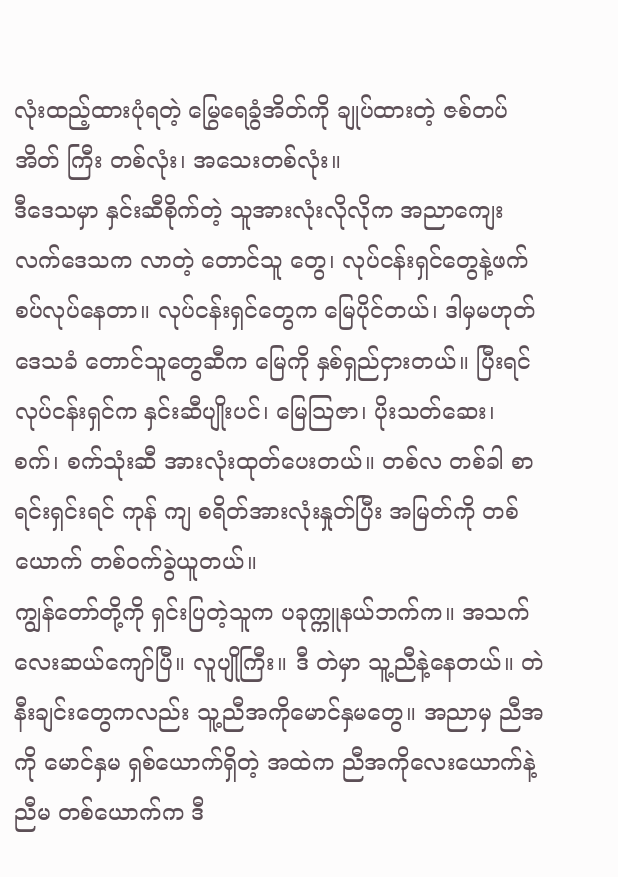လုံးထည့်ထားပုံရတဲ့ မြွေရေခွံအိတ်ကို ချုပ်ထားတဲ့ ဇစ်တပ် အိတ် ကြီး တစ်လုံး၊ အသေးတစ်လုံး။
ဒီဒေသမှာ နှင်းဆီစိုက်တဲ့ သူအားလုံးလိုလိုက အညာကျေးလက်ဒေသက လာတဲ့ တောင်သူ တွေ၊ လုပ်ငန်းရှင်တွေနဲ့ဖက်စပ်လုပ်နေတာ။ လုပ်ငန်းရှင်တွေက မြေပိုင်တယ်၊ ဒါမှမဟုတ် ဒေသခံ တောင်သူတွေဆီက မြေကို နှစ်ရှည်ငှားတယ်။ ပြီးရင် လုပ်ငန်းရှင်က နှင်းဆီပျိုးပင်၊ မြေသြဇာ၊ ပိုးသတ်ဆေး၊ စက်၊ စက်သုံးဆီ အားလုံးထုတ်ပေးတယ်။ တစ်လ တစ်ခါ စာရင်းရှင်းရင် ကုန် ကျ စရိတ်အားလုံးနှုတ်ပြီး အမြတ်ကို တစ်ယောက် တစ်ဝက်ခွဲယူတယ်။
ကျွန်တော်တို့ကို ရှင်းပြတဲ့သူက ပခုက္ကူနယ်ဘက်က။ အသက် လေးဆယ်ကျော်ပြီ။ လူပျိုကြီး။ ဒီ တဲမှာ သူ့ညီနဲ့နေတယ်။ တဲနီးချင်းတွေကလည်း သူ့ညီအကိုမောင်နှမတွေ။ အညာမှ ညီအကို မောင်နှမ ရှစ်ယောက်ရှိတဲ့ အထဲက ညီအကိုလေးယောက်နဲ့ ညီမ တစ်ယောက်က ဒီ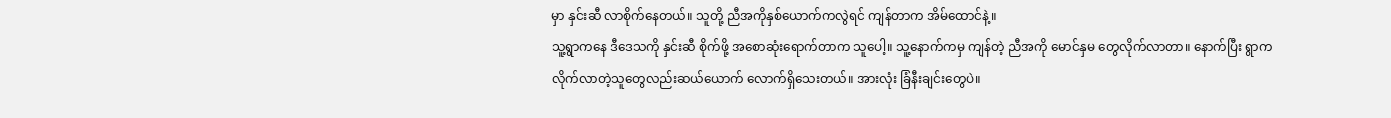မှာ နှင်းဆီ လာစိုက်နေတယ်။ သူတို့ ညီအကိုနှစ်ယောက်ကလွဲရင် ကျန်တာက အိမ်ထောင်နဲ့။
သူ့ရွာကနေ ဒီဒေသကို နှင်းဆီ စိုက်ဖို့ အစောဆုံးရောက်တာက သူပေါ့။ သူ့နောက်ကမှ ကျန်တဲ့ ညီအကို မောင်နှမ တွေလိုက်လာတာ။ နောက်ပြီး ရွာက လိုက်လာတဲ့သူတွေလည်းဆယ်ယောက် လောက်ရှိသေးတယ်။ အားလုံး ခြံနီးချင်းတွေပဲ။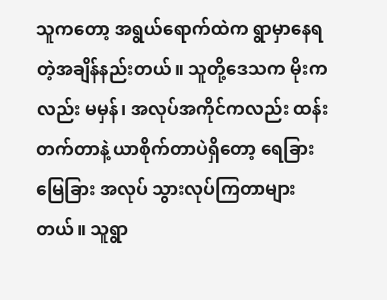သူကတော့ အရွယ်ရောက်ထဲက ရွာမှာနေရတဲ့အချိန်နည်းတယ်။ သူတို့ဒေသက မိုးကလည်း မမှန်၊ အလုပ်အကိုင်ကလည်း ထန်းတက်တာနဲ့ ယာစိုက်တာပဲရှိတော့ ရေခြားမြေခြား အလုပ် သွားလုပ်ကြတာများတယ်။ သူရွာ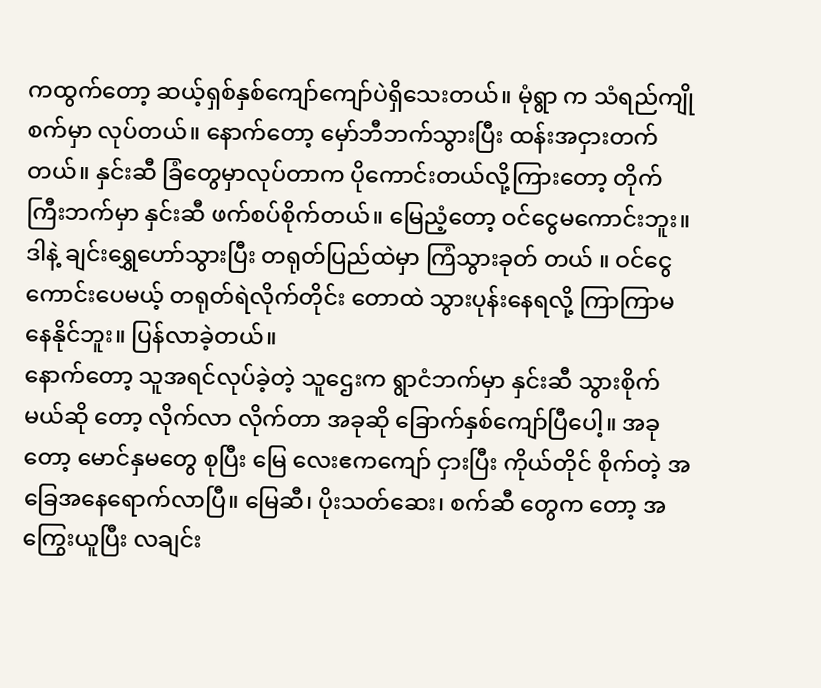ကထွက်တော့ ဆယ့်ရှစ်နှစ်ကျော်ကျော်ပဲရှိသေးတယ်။ မုံရွာ က သံရည်ကျိုစက်မှာ လုပ်တယ်။ နောက်တော့ မှော်ဘီဘက်သွားပြီး ထန်းအငှားတက်တယ်။ နှင်းဆီ ခြံတွေမှာလုပ်တာက ပိုကောင်းတယ်လို့ကြားတော့ တိုက်ကြီးဘက်မှာ နှင်းဆီ ဖက်စပ်စိုက်တယ်။ မြေညံ့တော့ ဝင်ငွေမကောင်းဘူး။ ဒါနဲ့ ချင်းရွှေဟော်သွားပြီး တရုတ်ပြည်ထဲမှာ ကြံသွားခုတ် တယ် ။ ဝင်ငွေကောင်းပေမယ့် တရုတ်ရဲလိုက်တိုင်း တောထဲ သွားပုန်းနေရလို့ ကြာကြာမနေနိုင်ဘူး။ ပြန်လာခဲ့တယ်။
နောက်တော့ သူအရင်လုပ်ခဲ့တဲ့ သူဌေးက ရွာငံဘက်မှာ နှင်းဆီ သွားစိုက်မယ်ဆို တော့ လိုက်လာ လိုက်တာ အခုဆို ခြောက်နှစ်ကျော်ပြီပေါ့။ အခုတော့ မောင်နှမတွေ စုပြီး မြေ လေးဧကကျော် ငှားပြီး ကိုယ်တိုင် စိုက်တဲ့ အခြေအနေရောက်လာပြီ။ မြေဆီ၊ ပိုးသတ်ဆေး၊ စက်ဆီ တွေက တော့ အကြွေးယူပြီး လချင်း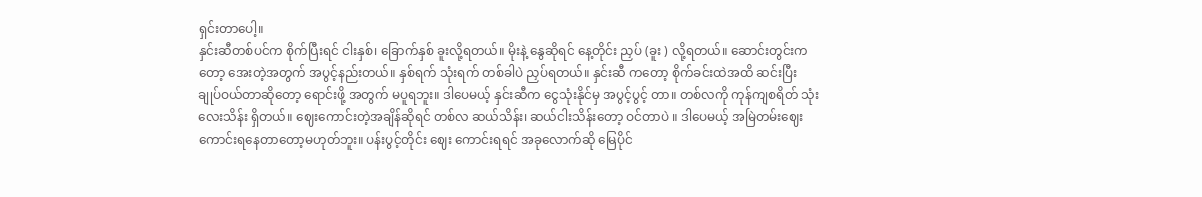ရှင်းတာပေါ့။
နှင်းဆီတစ်ပင်က စိုက်ပြီးရင် ငါးနှစ်၊ ခြောက်နှစ် ခူးလို့ရတယ်။ မိုးနဲ့ နွေဆိုရင် နေ့တိုင်း ညှပ် (ခူး ) လို့ရတယ်။ ဆောင်းတွင်းကတော့ အေးတဲ့အတွက် အပွင့်နည်းတယ်။ နှစ်ရက် သုံးရက် တစ်ခါပဲ ညှပ်ရတယ်။ နှင်းဆီ ကတော့ စိုက်ခင်းထဲအထိ ဆင်းပြီး ချုပ်ဝယ်တာဆိုတော့ ရောင်းဖို့ အတွက် မပူရဘူး။ ဒါပေမယ့် နှင်းဆီက ငွေသုံးနိုင်မှ အပွင့်ပွင့် တာ။ တစ်လကို ကုန်ကျစရိတ် သုံးလေးသိန်း ရှိတယ်။ ဈေးကောင်းတဲ့အချိန်ဆိုရင် တစ်လ ဆယ်သိန်း၊ ဆယ်ငါးသိန်းတော့ ဝင်တာပဲ ။ ဒါပေမယ့် အမြဲတမ်းဈေးကောင်းရနေတာတော့မဟုတ်ဘူး။ ပန်းပွင့်တိုင်း ဈေး ကောင်းရရင် အခုလောက်ဆို မြေပိုင်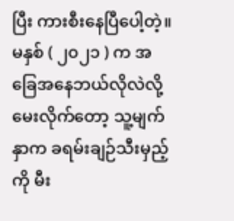ပြီး ကားစီးနေပြီပေါ့တဲ့။
မနှစ် ( ၂၀၂၁ ) က အခြေအနေဘယ်လိုလဲလို့မေးလိုက်တော့ သူ့မျက်နှာက ခရမ်းချဉ်သီးမှည့် ကို မီး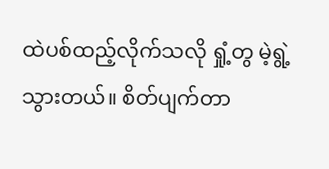ထဲပစ်ထည့်လိုက်သလို ရှုံ့တွ မဲ့ရွဲ့သွားတယ်။ စိတ်ပျက်တာ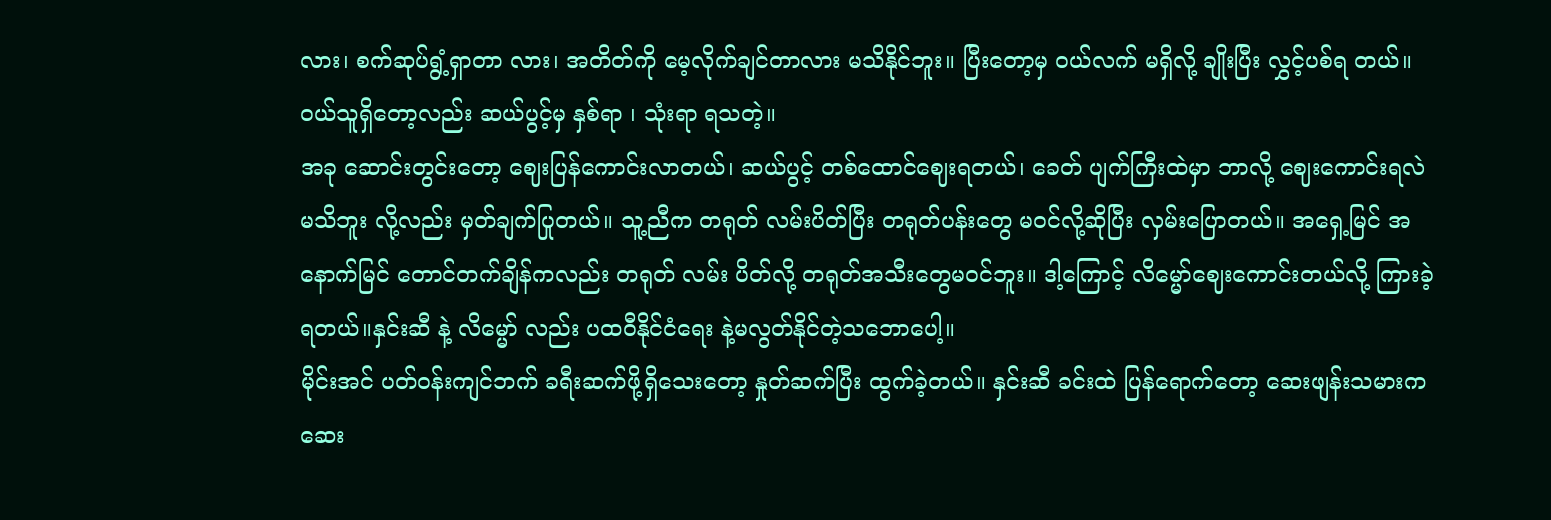လား၊ စက်ဆုပ်ရွံ့ရှာတာ လား၊ အတိတ်ကို မေ့လိုက်ချင်တာလား မသိနိုင်ဘူး။ ပြီးတော့မှ ဝယ်လက် မရှိလို့ ချိုးပြီး လွှင့်ပစ်ရ တယ်။ ဝယ်သူရှိတော့လည်း ဆယ်ပွင့်မှ နှစ်ရာ ၊ သုံးရာ ရသတဲ့။
အခု ဆောင်းတွင်းတော့ ဈေးပြန်ကောင်းလာတယ်၊ ဆယ်ပွင့် တစ်ထောင်ဈေးရတယ်၊ ခေတ် ပျက်ကြီးထဲမှာ ဘာလို့ ဈေးကောင်းရလဲ မသိဘူး လို့လည်း မှတ်ချက်ပြုတယ်။ သူ့ညီက တရုတ် လမ်းပိတ်ပြီး တရုတ်ပန်းတွေ မဝင်လို့ဆိုပြီး လှမ်းပြောတယ်။ အရှေ့မြင် အနောက်မြင် တောင်တက်ချိန်ကလည်း တရုတ် လမ်း ပိတ်လို့ တရုတ်အသီးတွေမဝင်ဘူး။ ဒါ့ကြောင့် လိမ္မော်ဈေးကောင်းတယ်လို့ ကြားခဲ့ရတယ်။နှင်းဆီ နဲ့ လိမ္မော် လည်း ပထဝီနိုင်ငံရေး နဲ့မလွတ်နိုင်တဲ့သဘောပေါ့။
မိုင်းအင် ပတ်ဝန်းကျင်ဘက် ခရီးဆက်ဖို့ရှိသေးတော့ နှုတ်ဆက်ပြီး ထွက်ခဲ့တယ်။ နှင်းဆီ ခင်းထဲ ပြန်ရောက်တော့ ဆေးဖျန်းသမားက ဆေး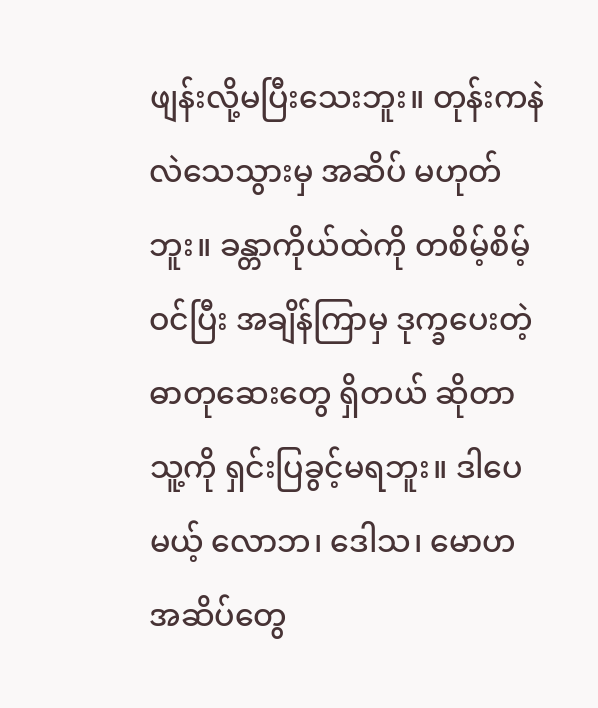ဖျန်းလို့မပြီးသေးဘူး။ တုန်းကနဲ လဲသေသွားမှ အဆိပ် မဟုတ်ဘူး။ ခန္တာကိုယ်ထဲကို တစိမ့်စိမ့်ဝင်ပြီး အချိန်ကြာမှ ဒုက္ခပေးတဲ့ ဓာတုဆေးတွေ ရှိတယ် ဆိုတာ သူ့ကို ရှင်းပြခွင့်မရဘူး။ ဒါပေမယ့် လောဘ၊ ဒေါသ၊ မောဟ အဆိပ်တွေ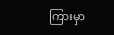ကြားမှာ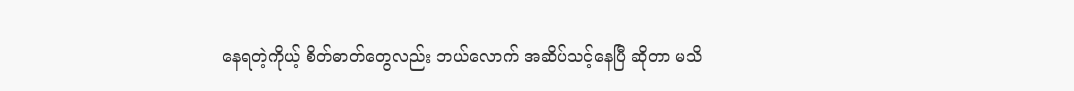နေရတဲ့ကိုယ့် စိတ်ဓာတ်တွေလည်း ဘယ်လောက် အဆိပ်သင့်နေပြီ ဆိုတာ မသိ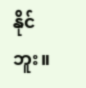နိုင်ဘူး။